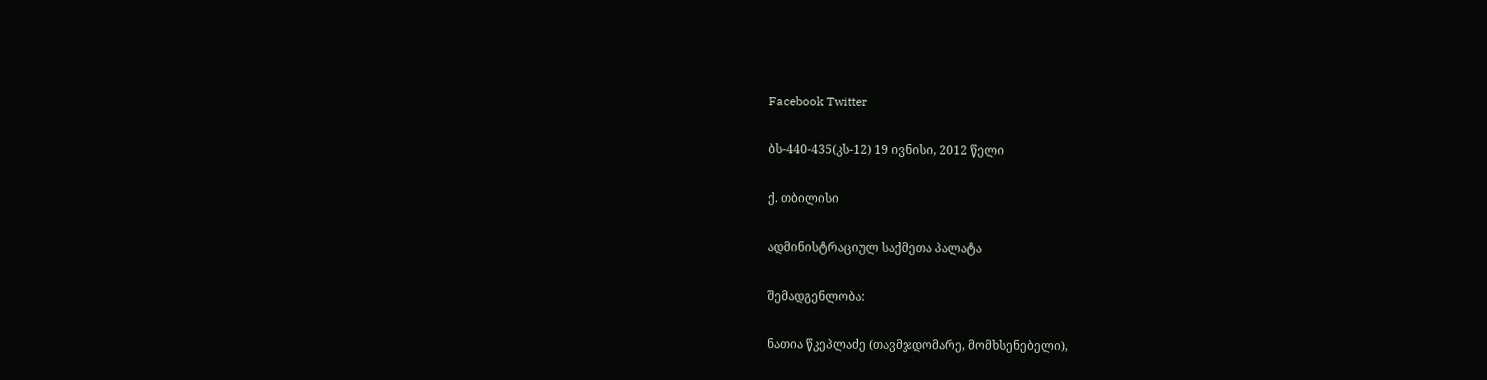Facebook Twitter

ბს-440-435(კს-12) 19 ივნისი, 2012 წელი

ქ. თბილისი

ადმინისტრაციულ საქმეთა პალატა

შემადგენლობა:

ნათია წკეპლაძე (თავმჯდომარე, მომხსენებელი),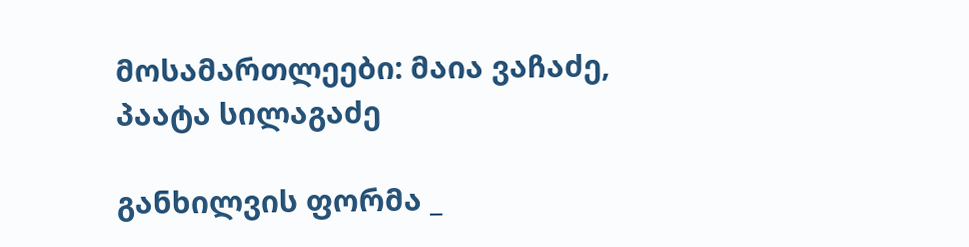მოსამართლეები: მაია ვაჩაძე, პაატა სილაგაძე

განხილვის ფორმა _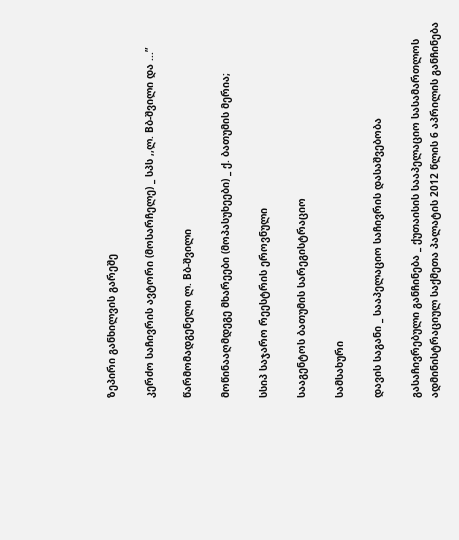ზეპირი განხილვის გარეშე

კერძო საჩივრის ავტორი (მოსარჩელე) _ სპს ,,ლ. Bბ-შვილი და ...”

წარმომადგენელი ლ. Bბ-შვილი

მოწინააღმდეგე მხარეები (მოპასუხეები) _ ქ. ბათუმის მერია;

სსიპ საჯარო რეესტრის ეროვნული

სააგენტოს ბათუმის სარეგისტრაციო

სამსახური

დავის საგანი _ სააპელაციო საჩივრის დასაშვებობა

გასაჩივრებული განჩინება _ ქუთაისის სააპელაციო სასამართლოს ადმინისტრაციულ საქმეთა პალატის 2012 წლის 6 აპრილის განჩინება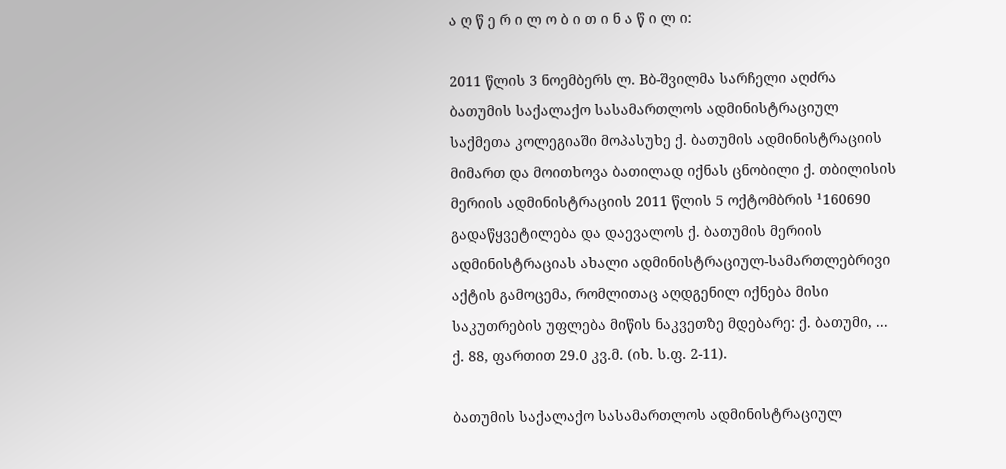ა ღ წ ე რ ი ლ ო ბ ი თ ი ნ ა წ ი ლ ი:

2011 წლის 3 ნოემბერს ლ. Bბ-შვილმა სარჩელი აღძრა ბათუმის საქალაქო სასამართლოს ადმინისტრაციულ საქმეთა კოლეგიაში მოპასუხე ქ. ბათუმის ადმინისტრაციის მიმართ და მოითხოვა ბათილად იქნას ცნობილი ქ. თბილისის მერიის ადმინისტრაციის 2011 წლის 5 ოქტომბრის ¹160690 გადაწყვეტილება და დაევალოს ქ. ბათუმის მერიის ადმინისტრაციას ახალი ადმინისტრაციულ-სამართლებრივი აქტის გამოცემა, რომლითაც აღდგენილ იქნება მისი საკუთრების უფლება მიწის ნაკვეთზე მდებარე: ქ. ბათუმი, ... ქ. 88, ფართით 29.0 კვ.მ. (იხ. ს.ფ. 2-11).

ბათუმის საქალაქო სასამართლოს ადმინისტრაციულ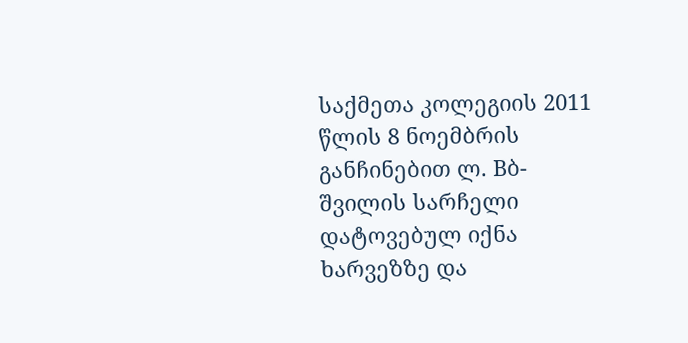საქმეთა კოლეგიის 2011 წლის 8 ნოემბრის განჩინებით ლ. Bბ-შვილის სარჩელი დატოვებულ იქნა ხარვეზზე და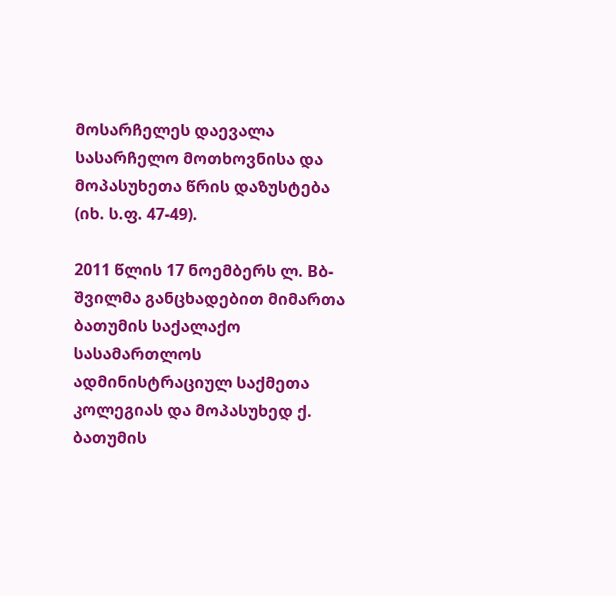მოსარჩელეს დაევალა სასარჩელო მოთხოვნისა და მოპასუხეთა წრის დაზუსტება (იხ. ს.ფ. 47-49).

2011 წლის 17 ნოემბერს ლ. Bბ-შვილმა განცხადებით მიმართა ბათუმის საქალაქო სასამართლოს ადმინისტრაციულ საქმეთა კოლეგიას და მოპასუხედ ქ. ბათუმის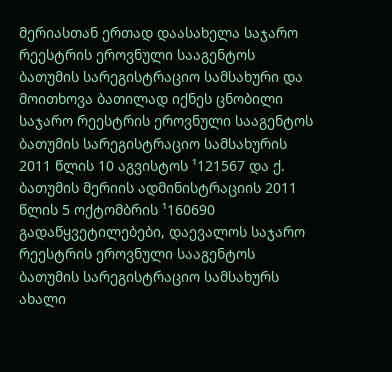მერიასთან ერთად დაასახელა საჯარო რეესტრის ეროვნული სააგენტოს ბათუმის სარეგისტრაციო სამსახური და მოითხოვა ბათილად იქნეს ცნობილი საჯარო რეესტრის ეროვნული სააგენტოს ბათუმის სარეგისტრაციო სამსახურის 2011 წლის 10 აგვისტოს ¹121567 და ქ. ბათუმის მერიის ადმინისტრაციის 2011 წლის 5 ოქტომბრის ¹160690 გადაწყვეტილებები, დაევალოს საჯარო რეესტრის ეროვნული სააგენტოს ბათუმის სარეგისტრაციო სამსახურს ახალი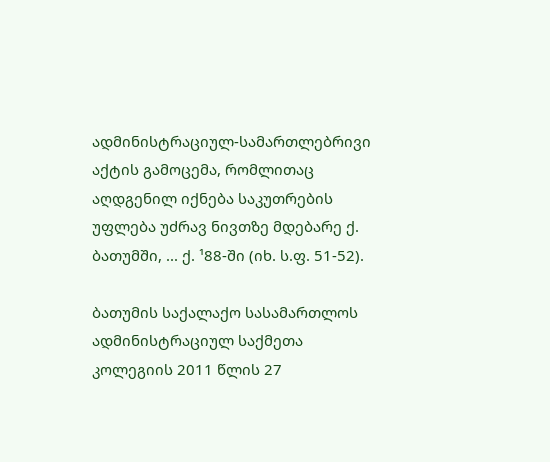ადმინისტრაციულ-სამართლებრივი აქტის გამოცემა, რომლითაც აღდგენილ იქნება საკუთრების უფლება უძრავ ნივთზე მდებარე ქ. ბათუმში, ... ქ. ¹88-ში (იხ. ს.ფ. 51-52).

ბათუმის საქალაქო სასამართლოს ადმინისტრაციულ საქმეთა კოლეგიის 2011 წლის 27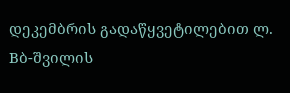დეკემბრის გადაწყვეტილებით ლ. Bბ-შვილის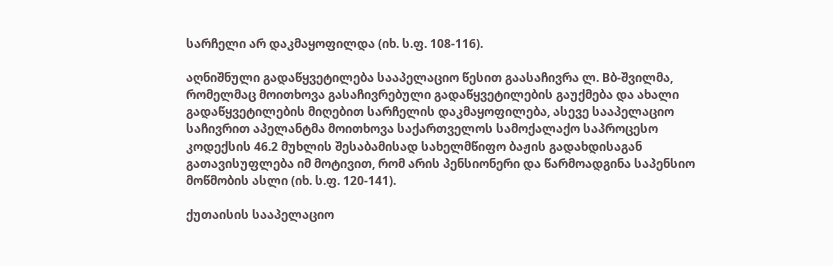სარჩელი არ დაკმაყოფილდა (იხ. ს.ფ. 108-116).

აღნიშნული გადაწყვეტილება სააპელაციო წესით გაასაჩივრა ლ. Bბ-შვილმა, რომელმაც მოითხოვა გასაჩივრებული გადაწყვეტილების გაუქმება და ახალი გადაწყვეტილების მიღებით სარჩელის დაკმაყოფილება, ასევე სააპელაციო საჩივრით აპელანტმა მოითხოვა საქართველოს სამოქალაქო საპროცესო კოდექსის 46.2 მუხლის შესაბამისად სახელმწიფო ბაჟის გადახდისაგან გათავისუფლება იმ მოტივით, რომ არის პენსიონერი და წარმოადგინა საპენსიო მოწმობის ასლი (იხ. ს.ფ. 120-141).

ქუთაისის სააპელაციო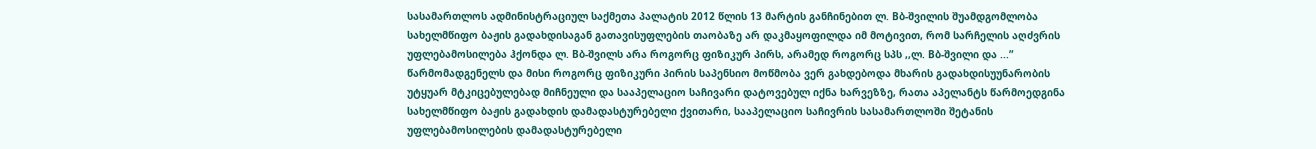სასამართლოს ადმინისტრაციულ საქმეთა პალატის 2012 წლის 13 მარტის განჩინებით ლ. Bბ-შვილის შუამდგომლობა სახელმწიფო ბაჟის გადახდისაგან გათავისუფლების თაობაზე არ დაკმაყოფილდა იმ მოტივით, რომ სარჩელის აღძვრის უფლებამოსილება ჰქონდა ლ. Bბ-შვილს არა როგორც ფიზიკურ პირს, არამედ როგორც სპს ,,ლ. Bბ-შვილი და ...” წარმომადგენელს და მისი როგორც ფიზიკური პირის საპენსიო მოწმობა ვერ გახდებოდა მხარის გადახდისუუნარობის უტყუარ მტკიცებულებად მიჩნეული და სააპელაციო საჩივარი დატოვებულ იქნა ხარვეზზე, რათა აპელანტს წარმოედგინა სახელმწიფო ბაჟის გადახდის დამადასტურებელი ქვითარი, სააპელაციო საჩივრის სასამართლოში შეტანის უფლებამოსილების დამადასტურებელი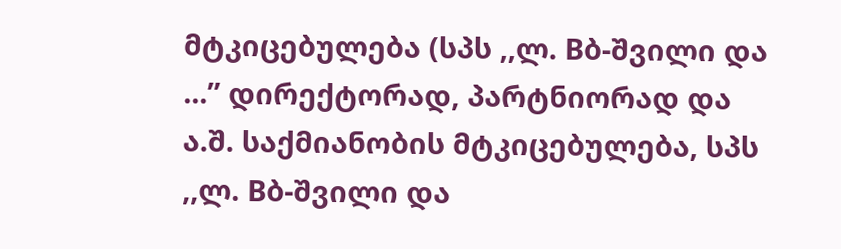მტკიცებულება (სპს ,,ლ. Bბ-შვილი და ...” დირექტორად, პარტნიორად და ა.შ. საქმიანობის მტკიცებულება, სპს ,,ლ. Bბ-შვილი და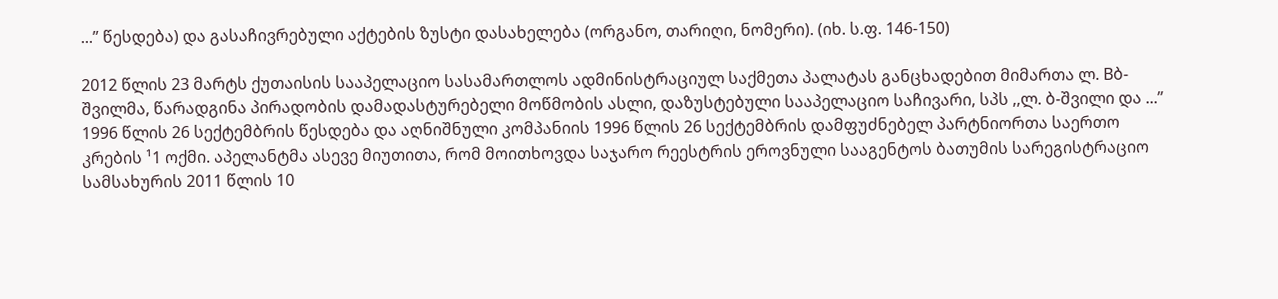...” წესდება) და გასაჩივრებული აქტების ზუსტი დასახელება (ორგანო, თარიღი, ნომერი). (იხ. ს.ფ. 146-150)

2012 წლის 23 მარტს ქუთაისის სააპელაციო სასამართლოს ადმინისტრაციულ საქმეთა პალატას განცხადებით მიმართა ლ. Bბ-შვილმა, წარადგინა პირადობის დამადასტურებელი მოწმობის ასლი, დაზუსტებული სააპელაციო საჩივარი, სპს ,,ლ. ბ-შვილი და ...” 1996 წლის 26 სექტემბრის წესდება და აღნიშნული კომპანიის 1996 წლის 26 სექტემბრის დამფუძნებელ პარტნიორთა საერთო კრების ¹1 ოქმი. აპელანტმა ასევე მიუთითა, რომ მოითხოვდა საჯარო რეესტრის ეროვნული სააგენტოს ბათუმის სარეგისტრაციო სამსახურის 2011 წლის 10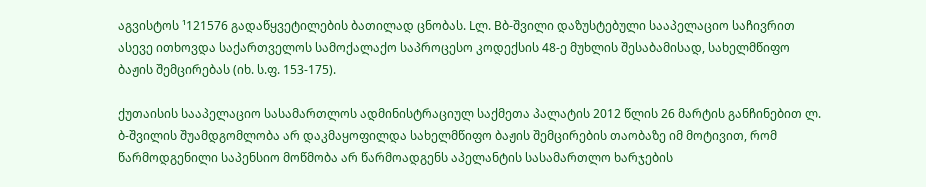აგვისტოს ¹121576 გადაწყვეტილების ბათილად ცნობას. Lლ. Bბ-შვილი დაზუსტებული სააპელაციო საჩივრით ასევე ითხოვდა საქართველოს სამოქალაქო საპროცესო კოდექსის 48-ე მუხლის შესაბამისად, სახელმწიფო ბაჟის შემცირებას (იხ. ს.ფ. 153-175).

ქუთაისის სააპელაციო სასამართლოს ადმინისტრაციულ საქმეთა პალატის 2012 წლის 26 მარტის განჩინებით ლ. ბ-შვილის შუამდგომლობა არ დაკმაყოფილდა სახელმწიფო ბაჟის შემცირების თაობაზე იმ მოტივით, რომ წარმოდგენილი საპენსიო მოწმობა არ წარმოადგენს აპელანტის სასამართლო ხარჯების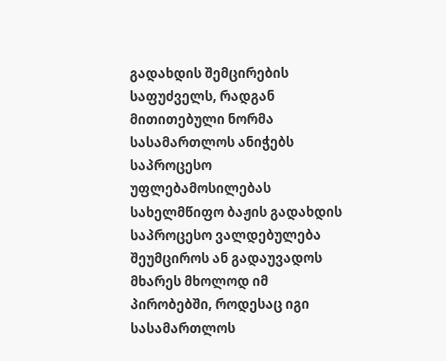გადახდის შემცირების საფუძველს, რადგან მითითებული ნორმა სასამართლოს ანიჭებს საპროცესო უფლებამოსილებას სახელმწიფო ბაჟის გადახდის საპროცესო ვალდებულება შეუმციროს ან გადაუვადოს მხარეს მხოლოდ იმ პირობებში, როდესაც იგი სასამართლოს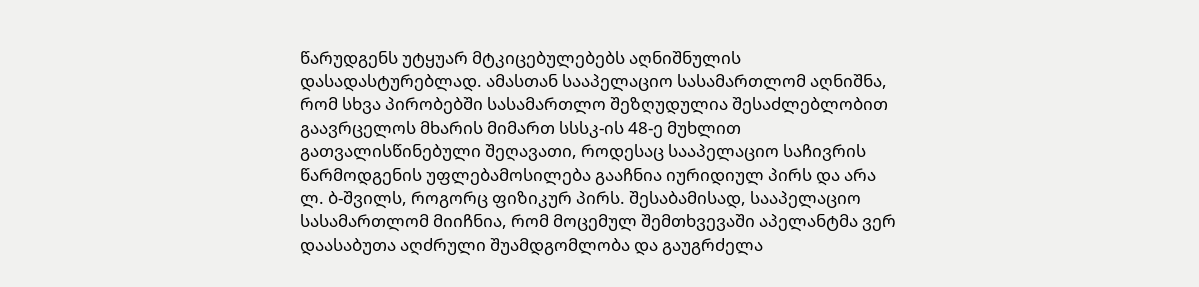წარუდგენს უტყუარ მტკიცებულებებს აღნიშნულის დასადასტურებლად. ამასთან სააპელაციო სასამართლომ აღნიშნა, რომ სხვა პირობებში სასამართლო შეზღუდულია შესაძლებლობით გაავრცელოს მხარის მიმართ სსსკ-ის 48-ე მუხლით გათვალისწინებული შეღავათი, როდესაც სააპელაციო საჩივრის წარმოდგენის უფლებამოსილება გააჩნია იურიდიულ პირს და არა ლ. ბ-შვილს, როგორც ფიზიკურ პირს. შესაბამისად, სააპელაციო სასამართლომ მიიჩნია, რომ მოცემულ შემთხვევაში აპელანტმა ვერ დაასაბუთა აღძრული შუამდგომლობა და გაუგრძელა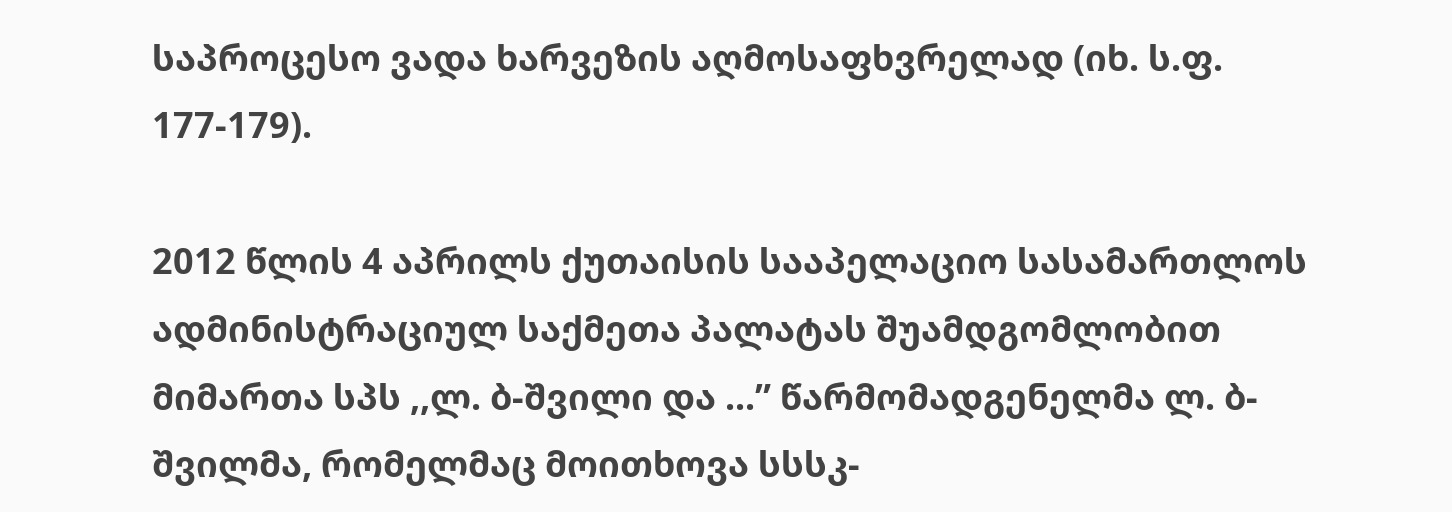საპროცესო ვადა ხარვეზის აღმოსაფხვრელად (იხ. ს.ფ. 177-179).

2012 წლის 4 აპრილს ქუთაისის სააპელაციო სასამართლოს ადმინისტრაციულ საქმეთა პალატას შუამდგომლობით მიმართა სპს ,,ლ. ბ-შვილი და ...” წარმომადგენელმა ლ. ბ-შვილმა, რომელმაც მოითხოვა სსსკ-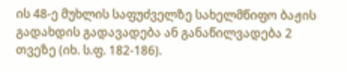ის 48-ე მუხლის საფუძველზე სახელმწიფო ბაჟის გადახდის გადავადება ან განაწილვადება 2 თვეზე (იხ. ს.ფ. 182-186).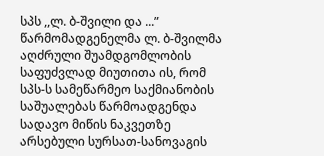სპს ,,ლ. ბ-შვილი და ...” წარმომადგენელმა ლ. ბ-შვილმა აღძრული შუამდგომლობის საფუძვლად მიუთითა ის, რომ სპს-ს სამეწარმეო საქმიანობის საშუალებას წარმოადგენდა სადავო მიწის ნაკვეთზე არსებული სურსათ-სანოვაგის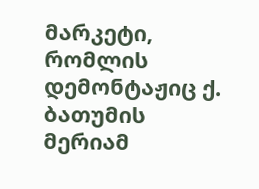მარკეტი, რომლის დემონტაჟიც ქ. ბათუმის მერიამ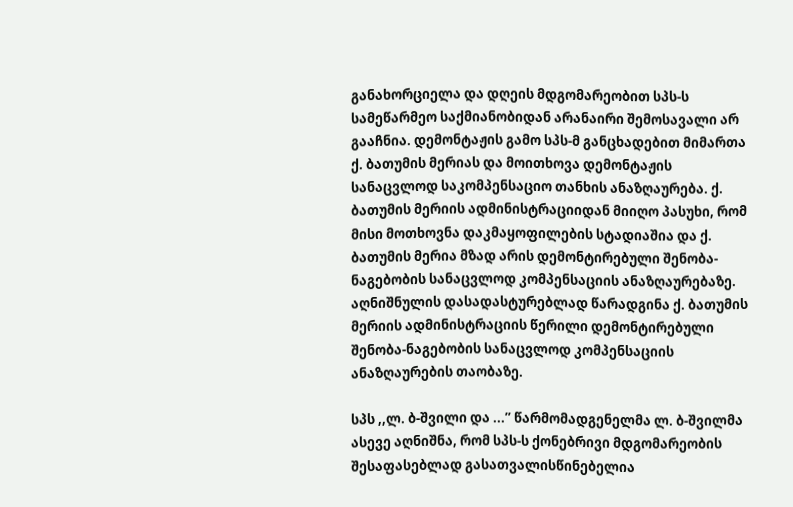განახორციელა და დღეის მდგომარეობით სპს-ს სამეწარმეო საქმიანობიდან არანაირი შემოსავალი არ გააჩნია. დემონტაჟის გამო სპს-მ განცხადებით მიმართა ქ. ბათუმის მერიას და მოითხოვა დემონტაჟის სანაცვლოდ საკომპენსაციო თანხის ანაზღაურება. ქ. ბათუმის მერიის ადმინისტრაციიდან მიიღო პასუხი, რომ მისი მოთხოვნა დაკმაყოფილების სტადიაშია და ქ. ბათუმის მერია მზად არის დემონტირებული შენობა-ნაგებობის სანაცვლოდ კომპენსაციის ანაზღაურებაზე. აღნიშნულის დასადასტურებლად წარადგინა ქ. ბათუმის მერიის ადმინისტრაციის წერილი დემონტირებული შენობა-ნაგებობის სანაცვლოდ კომპენსაციის ანაზღაურების თაობაზე.

სპს ,,ლ. ბ-შვილი და ...” წარმომადგენელმა ლ. ბ-შვილმა ასევე აღნიშნა, რომ სპს-ს ქონებრივი მდგომარეობის შესაფასებლად გასათვალისწინებელია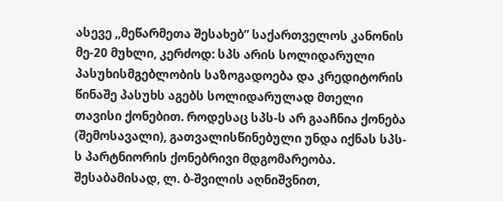ასევე ,,მეწარმეთა შესახებ” საქართველოს კანონის მე-20 მუხლი, კერძოდ: სპს არის სოლიდარული პასუხისმგებლობის საზოგადოება და კრედიტორის წინაშე პასუხს აგებს სოლიდარულად მთელი თავისი ქონებით. როდესაც სპს-ს არ გააჩნია ქონება (შემოსავალი), გათვალისწინებული უნდა იქნას სპს-ს პარტნიორის ქონებრივი მდგომარეობა. შესაბამისად, ლ. ბ-შვილის აღნიშვნით,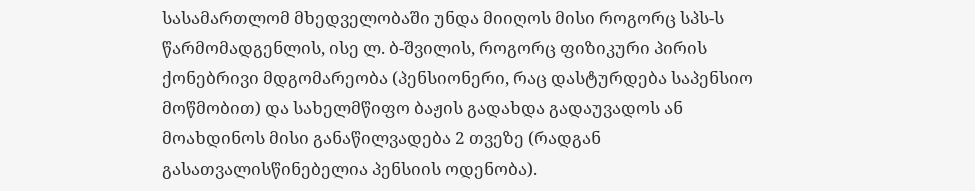სასამართლომ მხედველობაში უნდა მიიღოს მისი როგორც სპს-ს წარმომადგენლის, ისე ლ. ბ-შვილის, როგორც ფიზიკური პირის ქონებრივი მდგომარეობა (პენსიონერი, რაც დასტურდება საპენსიო მოწმობით) და სახელმწიფო ბაჟის გადახდა გადაუვადოს ან მოახდინოს მისი განაწილვადება 2 თვეზე (რადგან გასათვალისწინებელია პენსიის ოდენობა).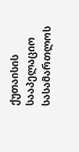ქუთაისის სააპელაციო სასამართლოს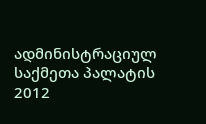ადმინისტრაციულ საქმეთა პალატის 2012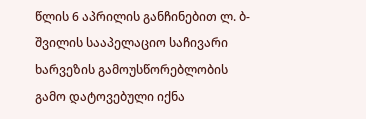წლის 6 აპრილის განჩინებით ლ. ბ-შვილის სააპელაციო საჩივარი ხარვეზის გამოუსწორებლობის გამო დატოვებული იქნა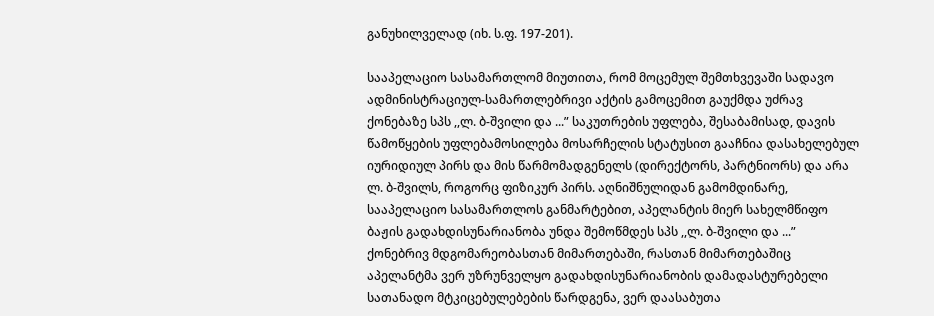განუხილველად (იხ. ს.ფ. 197-201).

სააპელაციო სასამართლომ მიუთითა, რომ მოცემულ შემთხვევაში სადავო ადმინისტრაციულ-სამართლებრივი აქტის გამოცემით გაუქმდა უძრავ ქონებაზე სპს ,,ლ. ბ-შვილი და ...” საკუთრების უფლება, შესაბამისად, დავის წამოწყების უფლებამოსილება მოსარჩელის სტატუსით გააჩნია დასახელებულ იურიდიულ პირს და მის წარმომადგენელს (დირექტორს, პარტნიორს) და არა ლ. ბ-შვილს, როგორც ფიზიკურ პირს. აღნიშნულიდან გამომდინარე, სააპელაციო სასამართლოს განმარტებით, აპელანტის მიერ სახელმწიფო ბაჟის გადახდისუნარიანობა უნდა შემოწმდეს სპს ,,ლ. ბ-შვილი და ...” ქონებრივ მდგომარეობასთან მიმართებაში, რასთან მიმართებაშიც აპელანტმა ვერ უზრუნველყო გადახდისუნარიანობის დამადასტურებელი სათანადო მტკიცებულებების წარდგენა, ვერ დაასაბუთა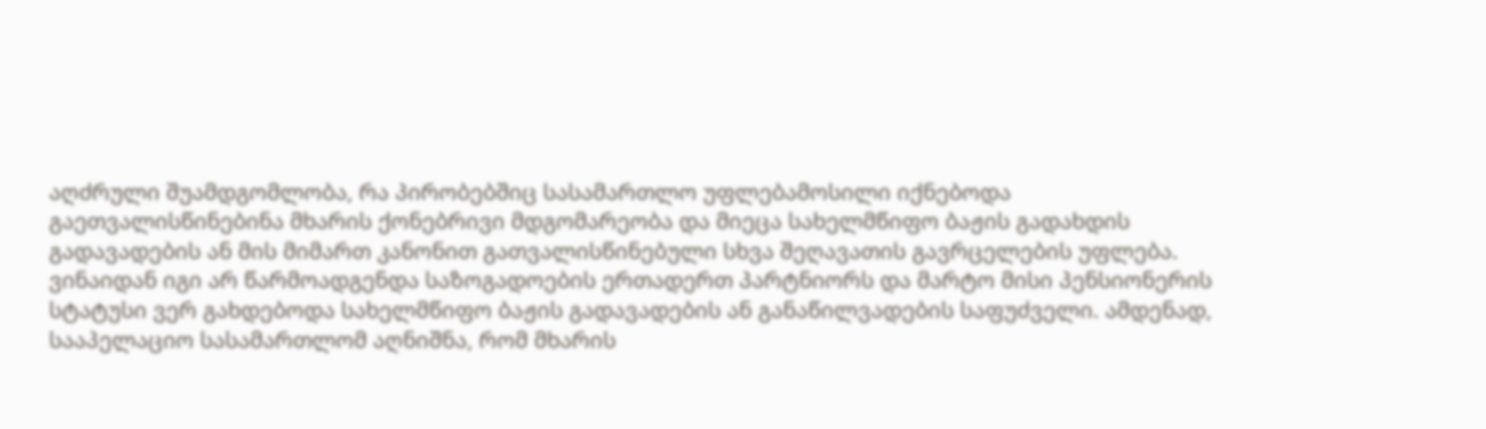აღძრული შუამდგომლობა, რა პირობებშიც სასამართლო უფლებამოსილი იქნებოდა გაეთვალისწინებინა მხარის ქონებრივი მდგომარეობა და მიეცა სახელმწიფო ბაჟის გადახდის გადავადების ან მის მიმართ კანონით გათვალისწინებული სხვა შეღავათის გავრცელების უფლება. ვინაიდან იგი არ წარმოადგენდა საზოგადოების ერთადერთ პარტნიორს და მარტო მისი პენსიონერის სტატუსი ვერ გახდებოდა სახელმწიფო ბაჟის გადავადების ან განაწილვადების საფუძველი. ამდენად, სააპელაციო სასამართლომ აღნიშნა, რომ მხარის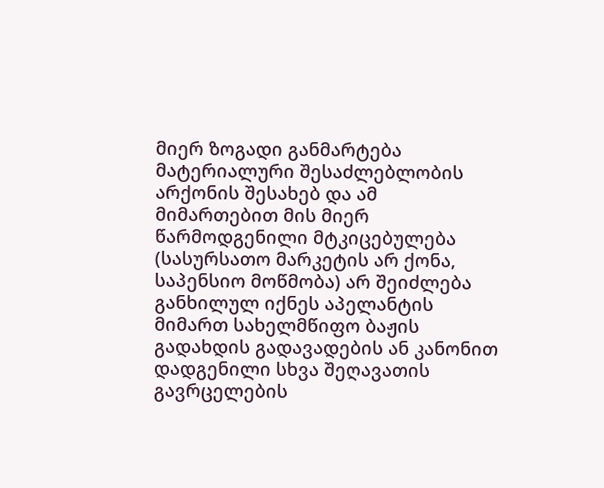მიერ ზოგადი განმარტება მატერიალური შესაძლებლობის არქონის შესახებ და ამ მიმართებით მის მიერ წარმოდგენილი მტკიცებულება (სასურსათო მარკეტის არ ქონა, საპენსიო მოწმობა) არ შეიძლება განხილულ იქნეს აპელანტის მიმართ სახელმწიფო ბაჟის გადახდის გადავადების ან კანონით დადგენილი სხვა შეღავათის გავრცელების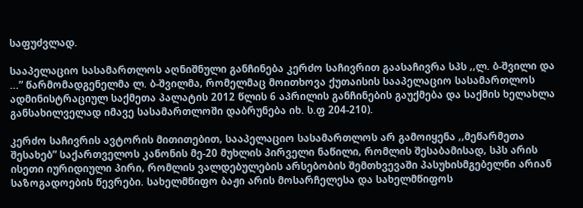საფუძვლად.

სააპელაციო სასამართლოს აღნიშნული განჩინება კერძო საჩივრით გაასაჩივრა სპს ,,ლ. ბ-შვილი და ...” წარმომადგენელმა ლ. ბ-შვილმა, რომელმაც მოითხოვა ქუთაისის სააპელაციო სასამართლოს ადმინისტრაციულ საქმეთა პალატის 2012 წლის 6 აპრილის განჩინების გაუქმება და საქმის ხელახლა განსახილველად იმავე სასამართლოში დაბრუნება იხ. ს.ფ 204-210).

კერძო საჩივრის ავტორის მითითებით, სააპელაციო სასამართლოს არ გამოიყენა ,,მეწარმეთა შესახებ” საქართველოს კანონის მე-20 მუხლის პირველი ნაწილი, რომლის შესაბამისად, სპს არის ისეთი იურიდიული პირი, რომლის ვალდებულების არსებობის შემთხვევაში პასუხისმგებელნი არიან საზოგადოების წევრები. სახელმწიფო ბაჟი არის მოსარჩელესა და სახელმწიფოს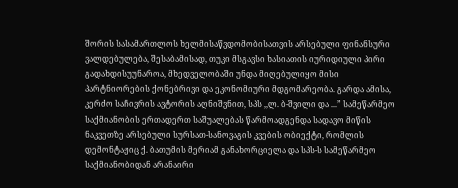შორის სასამართლოს ხელმისაწვდომობისათვის არსებული ფინანსური ვალდებულება, შესაბამისად, თუკი მსგავსი ხასიათის იურიდიული პირი გადახდისუუნაროა, მხედველობაში უნდა მიღებულიყო მისი პარტნიორების ქონებრივი და ეკონომიური მდგომარეობა. გარდა ამისა, კერძო საჩივრის ავტორის აღნიშვნით, სპს ,,ლ. ბ-შვილი და ...” სამეწარმეო საქმიანობის ერთადერთ საშუალებას წარმოადგენდა სადავო მიწის ნაკვეთზე არსებული სურსათ-სანოვაგის კვების ობიექტი, რომლის დემონტაჟიც ქ. ბათუმის მერიამ განახორციელა და სპს-ს სამეწარმეო საქმიანობიდან არანაირი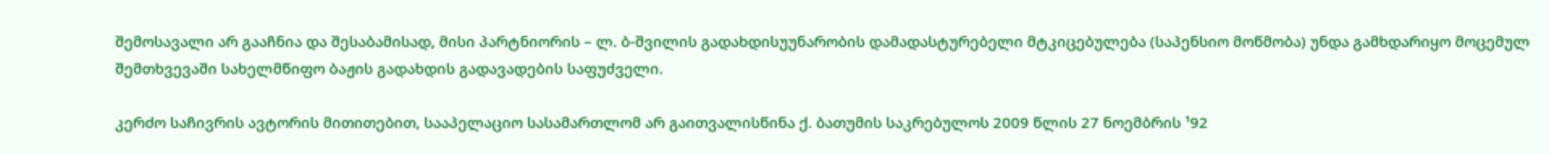შემოსავალი არ გააჩნია და შესაბამისად, მისი პარტნიორის – ლ. ბ-შვილის გადახდისუუნარობის დამადასტურებელი მტკიცებულება (საპენსიო მოწმობა) უნდა გამხდარიყო მოცემულ შემთხვევაში სახელმწიფო ბაჟის გადახდის გადავადების საფუძველი.

კერძო საჩივრის ავტორის მითითებით, სააპელაციო სასამართლომ არ გაითვალისწინა ქ. ბათუმის საკრებულოს 2009 წლის 27 ნოემბრის ¹92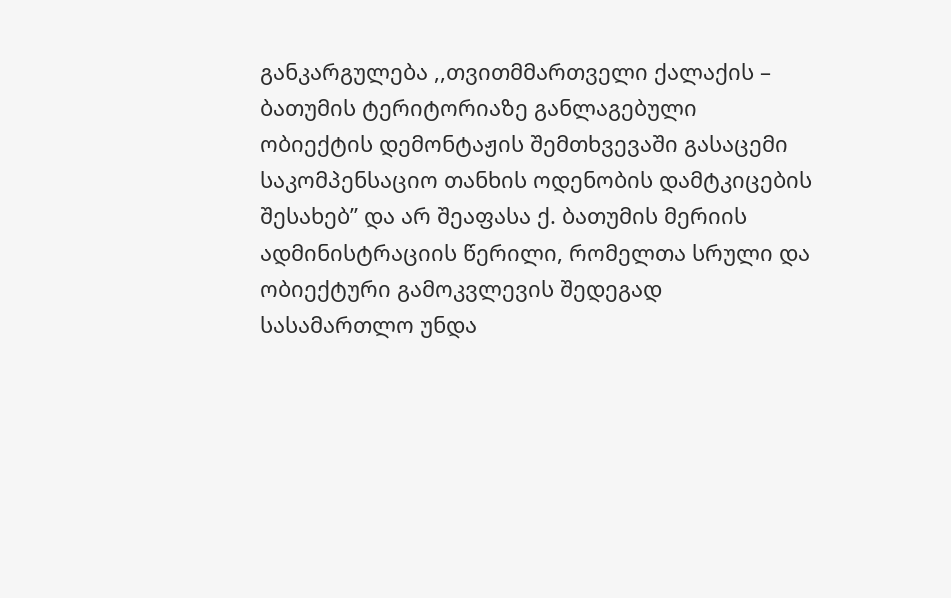განკარგულება ,,თვითმმართველი ქალაქის – ბათუმის ტერიტორიაზე განლაგებული ობიექტის დემონტაჟის შემთხვევაში გასაცემი საკომპენსაციო თანხის ოდენობის დამტკიცების შესახებ” და არ შეაფასა ქ. ბათუმის მერიის ადმინისტრაციის წერილი, რომელთა სრული და ობიექტური გამოკვლევის შედეგად სასამართლო უნდა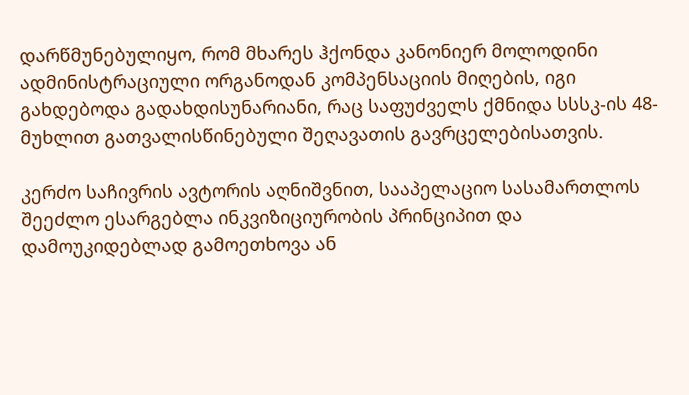დარწმუნებულიყო, რომ მხარეს ჰქონდა კანონიერ მოლოდინი ადმინისტრაციული ორგანოდან კომპენსაციის მიღების, იგი გახდებოდა გადახდისუნარიანი, რაც საფუძველს ქმნიდა სსსკ-ის 48-მუხლით გათვალისწინებული შეღავათის გავრცელებისათვის.

კერძო საჩივრის ავტორის აღნიშვნით, სააპელაციო სასამართლოს შეეძლო ესარგებლა ინკვიზიციურობის პრინციპით და დამოუკიდებლად გამოეთხოვა ან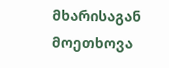მხარისაგან მოეთხოვა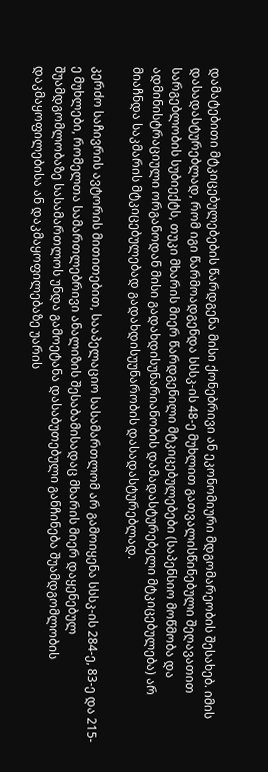დამატებითი მტკიცებულებების წარდგენა მისი ქონებრივი ან ეკონომიური მდგომარეობის შესახებ. იმის დასადასტურებლად, რომ იგი წარმოადგენდა სსსკ-ის 48-ე მუხლით გათვალისწინებული შეღავათით სარგებლობის სუბიექტს, თუკი მხარის მიერ წარდგენილი მტკიცებულებები (საპენსიო მოწმობა და ადმინისტრაციული ორგანოდან მისი გადახდისუნარიანობის დამადასტურებელი მტკიცებულება) არ მიაჩნდა საკმარის მტკიცებულებად გადახდისუუნარობის დასადასტურებლად.

კერძო საჩივრის ავტორის მითითებით, სააპელაციო სასამართლომ არ გამოიყენა სსსკ-ის 284-ე, 83-ე და 215-ე მუხლები, რომელთა სამართლებრივი ანალიზის შესაბამისადაც მხარის მიერ დაყენებულ შუამდგომლობაზე სასამართლოს უნდა გამოეტანა დასაბუთებული განჩინება შუამდგომლობის დაკმაყოფილებისა ან დაკმაყოფილებაზე უარის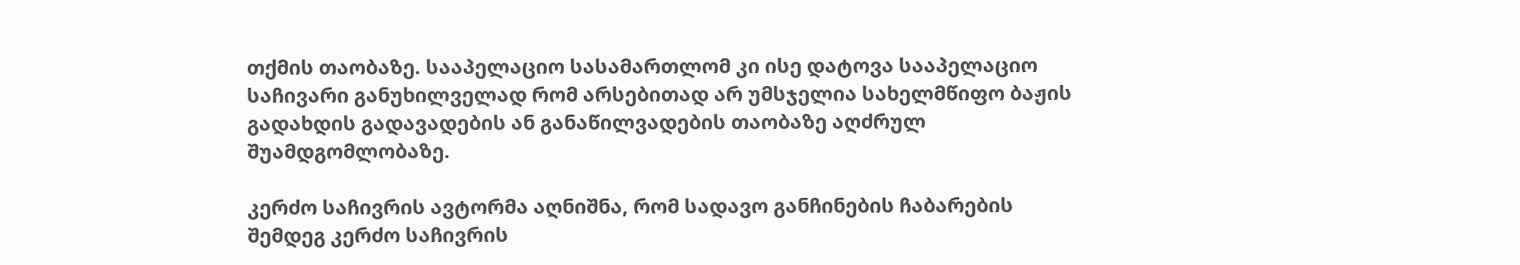თქმის თაობაზე. სააპელაციო სასამართლომ კი ისე დატოვა სააპელაციო საჩივარი განუხილველად რომ არსებითად არ უმსჯელია სახელმწიფო ბაჟის გადახდის გადავადების ან განაწილვადების თაობაზე აღძრულ შუამდგომლობაზე.

კერძო საჩივრის ავტორმა აღნიშნა, რომ სადავო განჩინების ჩაბარების შემდეგ კერძო საჩივრის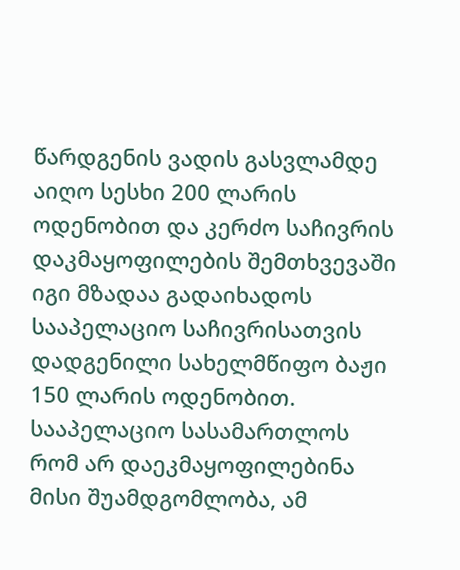წარდგენის ვადის გასვლამდე აიღო სესხი 200 ლარის ოდენობით და კერძო საჩივრის დაკმაყოფილების შემთხვევაში იგი მზადაა გადაიხადოს სააპელაციო საჩივრისათვის დადგენილი სახელმწიფო ბაჟი 150 ლარის ოდენობით. სააპელაციო სასამართლოს რომ არ დაეკმაყოფილებინა მისი შუამდგომლობა, ამ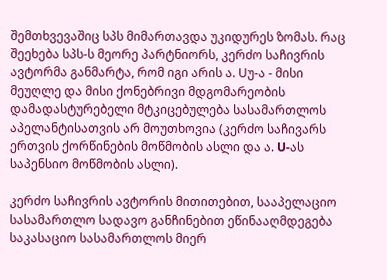შემთხვევაშიც სპს მიმართავდა უკიდურეს ზომას. რაც შეეხება სპს-ს მეორე პარტნიორს, კერძო საჩივრის ავტორმა განმარტა, რომ იგი არის ა. Uუ-ა - მისი მეუღლე და მისი ქონებრივი მდგომარეობის დამადასტურებელი მტკიცებულება სასამართლოს აპელანტისათვის არ მოუთხოვია (კერძო საჩივარს ერთვის ქორწინების მოწმობის ასლი და ა. U-ას საპენსიო მოწმობის ასლი).

კერძო საჩივრის ავტორის მითითებით, სააპელაციო სასამართლო სადავო განჩინებით ეწინააღმდეგება საკასაციო სასამართლოს მიერ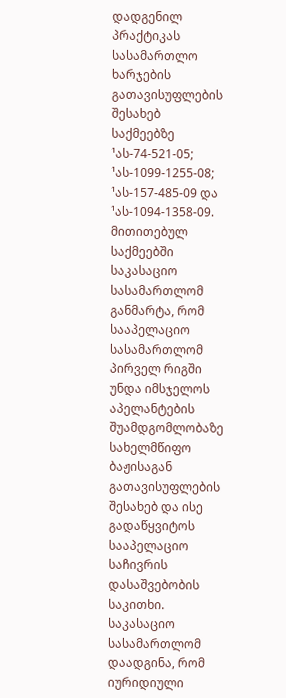დადგენილ პრაქტიკას სასამართლო ხარჯების გათავისუფლების შესახებ საქმეებზე ¹ას-74-521-05; ¹ას-1099-1255-08; ¹ას-157-485-09 და ¹ას-1094-1358-09. მითითებულ საქმეებში საკასაციო სასამართლომ განმარტა, რომ სააპელაციო სასამართლომ პირველ რიგში უნდა იმსჯელოს აპელანტების შუამდგომლობაზე სახელმწიფო ბაჟისაგან გათავისუფლების შესახებ და ისე გადაწყვიტოს სააპელაციო საჩივრის დასაშვებობის საკითხი. საკასაციო სასამართლომ დაადგინა, რომ იურიდიული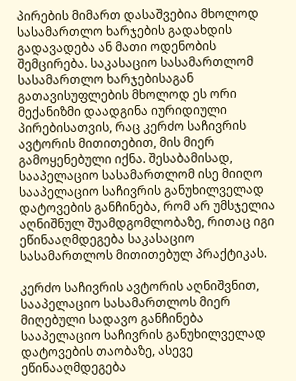პირების მიმართ დასაშვებია მხოლოდ სასამართლო ხარჯების გადახდის გადავადება ან მათი ოდენობის შემცირება. საკასაციო სასამართლომ სასამართლო ხარჯებისაგან გათავისუფლების მხოლოდ ეს ორი მექანიზმი დაადგინა იურიდიული პირებისათვის, რაც კერძო საჩივრის ავტორის მითითებით, მის მიერ გამოყენებული იქნა. შესაბამისად, სააპელაციო სასამართლომ ისე მიიღო სააპელაციო საჩივრის განუხილველად დატოვების განჩინება, რომ არ უმსჯელია აღნიშნულ შუამდგომლობაზე, რითაც იგი ეწინააღმდეგება საკასაციო სასამართლოს მითითებულ პრაქტიკას.

კერძო საჩივრის ავტორის აღნიშვნით, სააპელაციო სასამართლოს მიერ მიღებული სადავო განჩინება სააპელაციო საჩივრის განუხილველად დატოვების თაობაზე, ასევე ეწინააღმდეგება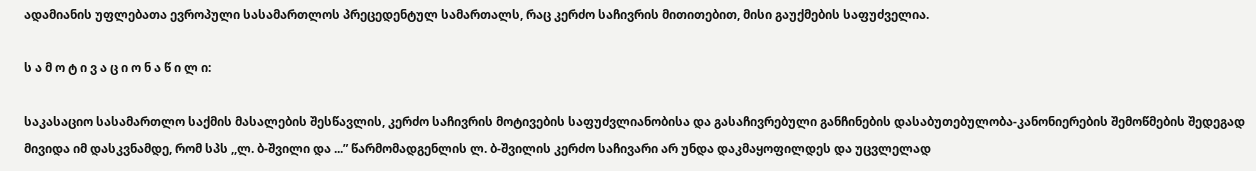ადამიანის უფლებათა ევროპული სასამართლოს პრეცედენტულ სამართალს, რაც კერძო საჩივრის მითითებით, მისი გაუქმების საფუძველია.

ს ა მ ო ტ ი ვ ა ც ი ო ნ ა წ ი ლ ი:

საკასაციო სასამართლო საქმის მასალების შესწავლის, კერძო საჩივრის მოტივების საფუძვლიანობისა და გასაჩივრებული განჩინების დასაბუთებულობა-კანონიერების შემოწმების შედეგად მივიდა იმ დასკვნამდე, რომ სპს ,,ლ. ბ-შვილი და ...” წარმომადგენლის ლ. ბ-შვილის კერძო საჩივარი არ უნდა დაკმაყოფილდეს და უცვლელად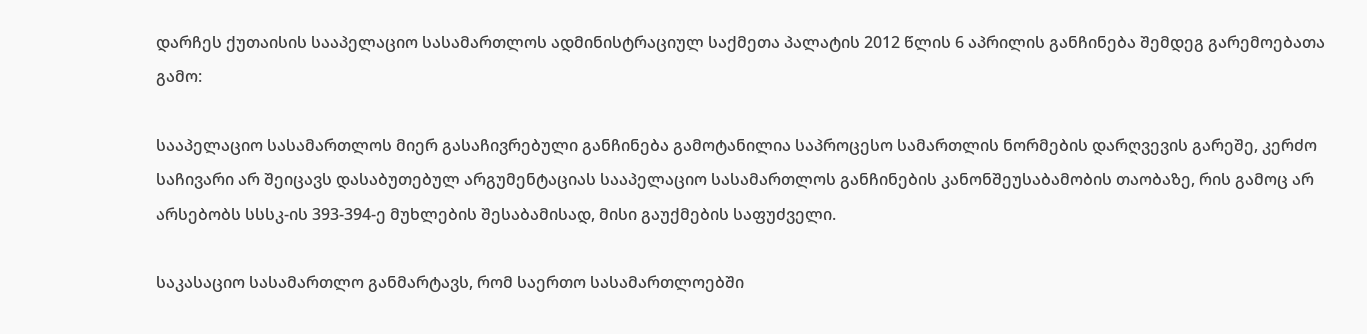დარჩეს ქუთაისის სააპელაციო სასამართლოს ადმინისტრაციულ საქმეთა პალატის 2012 წლის 6 აპრილის განჩინება შემდეგ გარემოებათა გამო:

სააპელაციო სასამართლოს მიერ გასაჩივრებული განჩინება გამოტანილია საპროცესო სამართლის ნორმების დარღვევის გარეშე, კერძო საჩივარი არ შეიცავს დასაბუთებულ არგუმენტაციას სააპელაციო სასამართლოს განჩინების კანონშეუსაბამობის თაობაზე, რის გამოც არ არსებობს სსსკ-ის 393-394-ე მუხლების შესაბამისად, მისი გაუქმების საფუძველი.

საკასაციო სასამართლო განმარტავს, რომ საერთო სასამართლოებში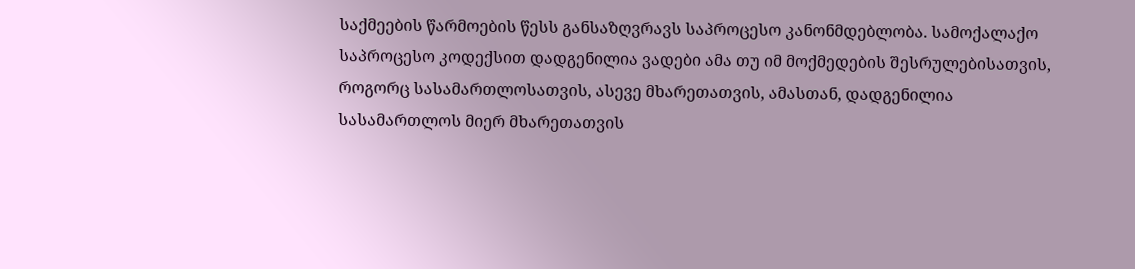საქმეების წარმოების წესს განსაზღვრავს საპროცესო კანონმდებლობა. სამოქალაქო საპროცესო კოდექსით დადგენილია ვადები ამა თუ იმ მოქმედების შესრულებისათვის, როგორც სასამართლოსათვის, ასევე მხარეთათვის, ამასთან, დადგენილია სასამართლოს მიერ მხარეთათვის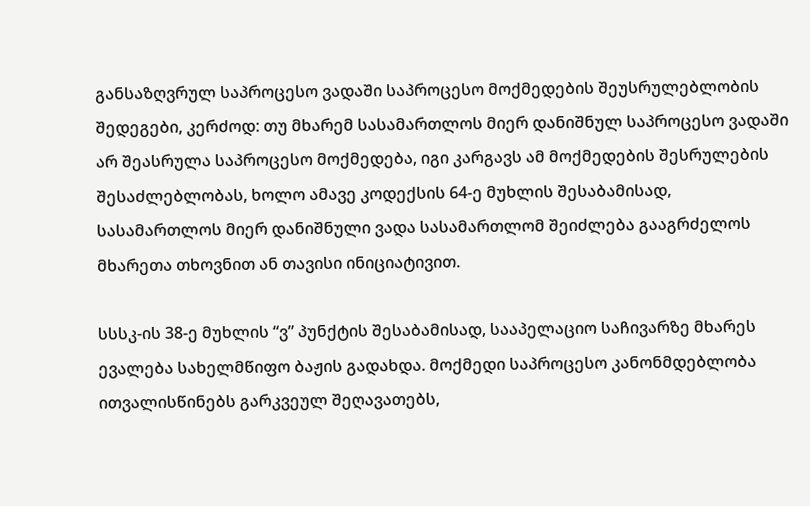განსაზღვრულ საპროცესო ვადაში საპროცესო მოქმედების შეუსრულებლობის შედეგები, კერძოდ: თუ მხარემ სასამართლოს მიერ დანიშნულ საპროცესო ვადაში არ შეასრულა საპროცესო მოქმედება, იგი კარგავს ამ მოქმედების შესრულების შესაძლებლობას, ხოლო ამავე კოდექსის 64-ე მუხლის შესაბამისად, სასამართლოს მიერ დანიშნული ვადა სასამართლომ შეიძლება გააგრძელოს მხარეთა თხოვნით ან თავისი ინიციატივით.

სსსკ-ის 38-ე მუხლის “ვ” პუნქტის შესაბამისად, სააპელაციო საჩივარზე მხარეს ევალება სახელმწიფო ბაჟის გადახდა. მოქმედი საპროცესო კანონმდებლობა ითვალისწინებს გარკვეულ შეღავათებს,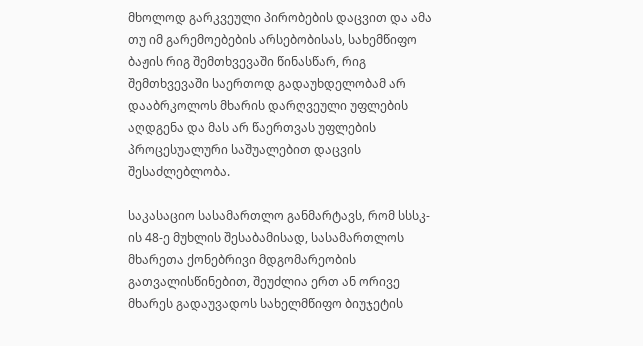მხოლოდ გარკვეული პირობების დაცვით და ამა თუ იმ გარემოებების არსებობისას, სახემწიფო ბაჟის რიგ შემთხვევაში წინასწარ, რიგ შემთხვევაში საერთოდ გადაუხდელობამ არ დააბრკოლოს მხარის დარღვეული უფლების აღდგენა და მას არ წაერთვას უფლების პროცესუალური საშუალებით დაცვის შესაძლებლობა.

საკასაციო სასამართლო განმარტავს, რომ სსსკ-ის 48-ე მუხლის შესაბამისად, სასამართლოს მხარეთა ქონებრივი მდგომარეობის გათვალისწინებით, შეუძლია ერთ ან ორივე მხარეს გადაუვადოს სახელმწიფო ბიუჯეტის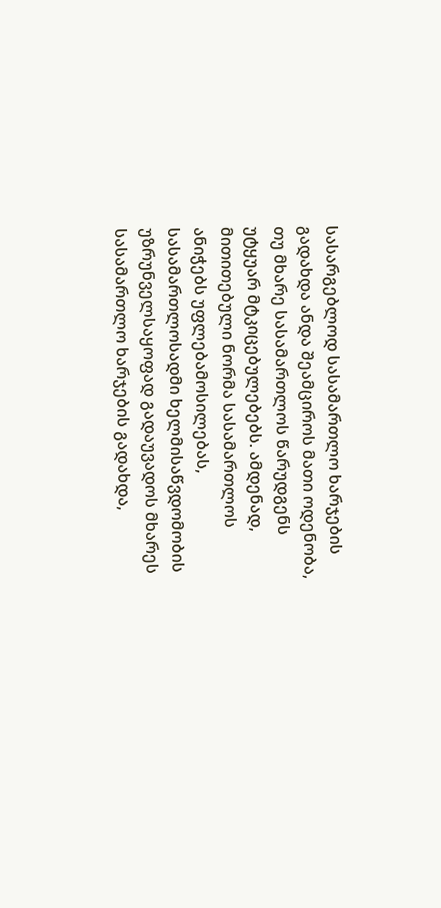სასარგებლოდ სასამართლო ხარჯების გადახდა ანდა შეამციროს მათი ოდენობა, თუ მხარე სასამართლოს წარუდგენს უტყუარ მტკიცებულებებს. ამდენად, მითითებული ნორმა სასამართლოს ანიჭებს უფლებამოსილებას, სასამართლოსადმი ხელმისაწვდომობის უზრუნველსაყოფად გადაუვადოს მხარეს სასამართლო ხარჯების გადახდა,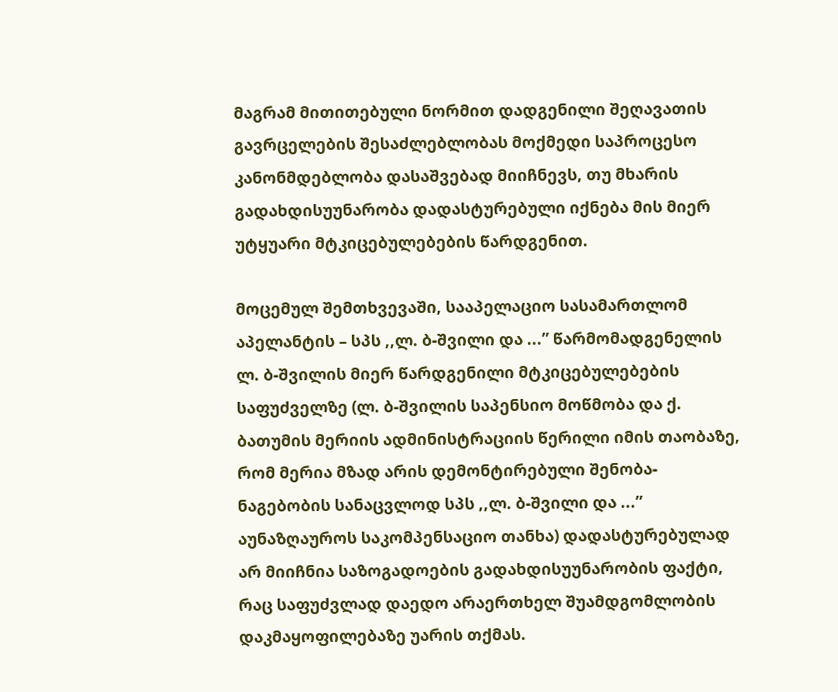მაგრამ მითითებული ნორმით დადგენილი შეღავათის გავრცელების შესაძლებლობას მოქმედი საპროცესო კანონმდებლობა დასაშვებად მიიჩნევს, თუ მხარის გადახდისუუნარობა დადასტურებული იქნება მის მიერ უტყუარი მტკიცებულებების წარდგენით.

მოცემულ შემთხვევაში, სააპელაციო სასამართლომ აპელანტის – სპს ,,ლ. ბ-შვილი და ...” წარმომადგენელის ლ. ბ-შვილის მიერ წარდგენილი მტკიცებულებების საფუძველზე (ლ. ბ-შვილის საპენსიო მოწმობა და ქ. ბათუმის მერიის ადმინისტრაციის წერილი იმის თაობაზე, რომ მერია მზად არის დემონტირებული შენობა-ნაგებობის სანაცვლოდ სპს ,,ლ. ბ-შვილი და ...” აუნაზღაუროს საკომპენსაციო თანხა) დადასტურებულად არ მიიჩნია საზოგადოების გადახდისუუნარობის ფაქტი, რაც საფუძვლად დაედო არაერთხელ შუამდგომლობის დაკმაყოფილებაზე უარის თქმას.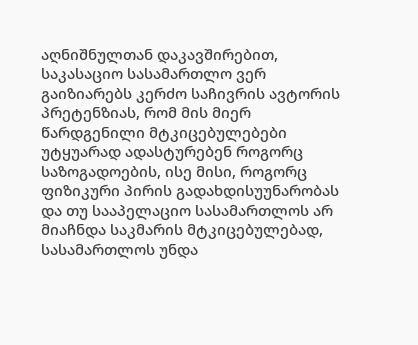აღნიშნულთან დაკავშირებით, საკასაციო სასამართლო ვერ გაიზიარებს კერძო საჩივრის ავტორის პრეტენზიას, რომ მის მიერ წარდგენილი მტკიცებულებები უტყუარად ადასტურებენ როგორც საზოგადოების, ისე მისი, როგორც ფიზიკური პირის გადახდისუუნარობას და თუ სააპელაციო სასამართლოს არ მიაჩნდა საკმარის მტკიცებულებად, სასამართლოს უნდა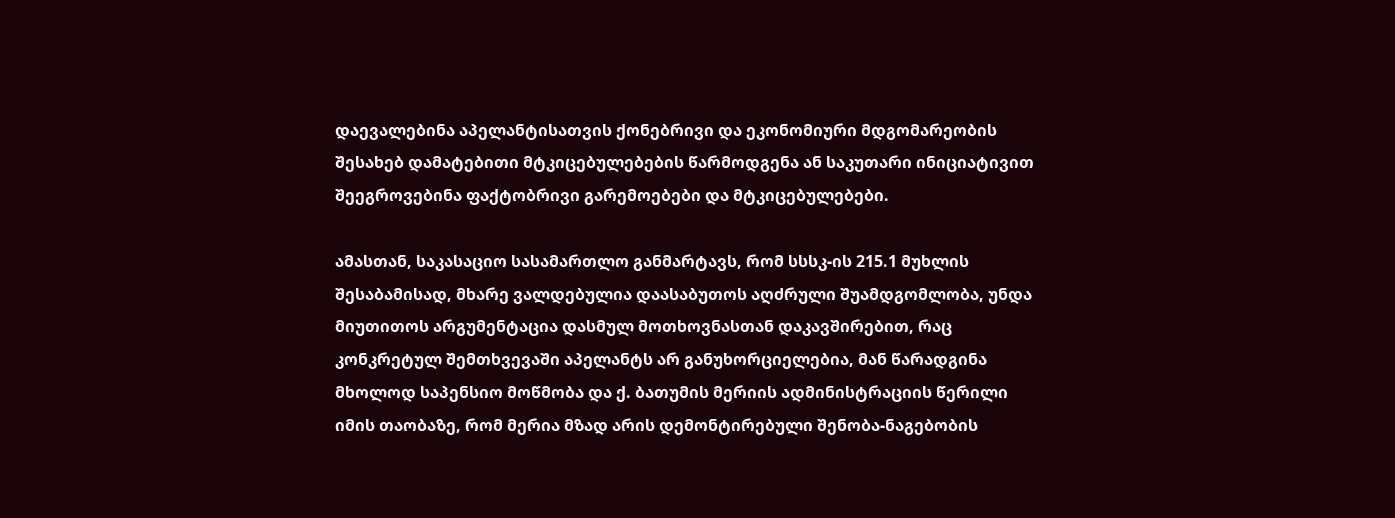დაევალებინა აპელანტისათვის ქონებრივი და ეკონომიური მდგომარეობის შესახებ დამატებითი მტკიცებულებების წარმოდგენა ან საკუთარი ინიციატივით შეეგროვებინა ფაქტობრივი გარემოებები და მტკიცებულებები.

ამასთან, საკასაციო სასამართლო განმარტავს, რომ სსსკ-ის 215.1 მუხლის შესაბამისად, მხარე ვალდებულია დაასაბუთოს აღძრული შუამდგომლობა, უნდა მიუთითოს არგუმენტაცია დასმულ მოთხოვნასთან დაკავშირებით, რაც კონკრეტულ შემთხვევაში აპელანტს არ განუხორციელებია, მან წარადგინა მხოლოდ საპენსიო მოწმობა და ქ. ბათუმის მერიის ადმინისტრაციის წერილი იმის თაობაზე, რომ მერია მზად არის დემონტირებული შენობა-ნაგებობის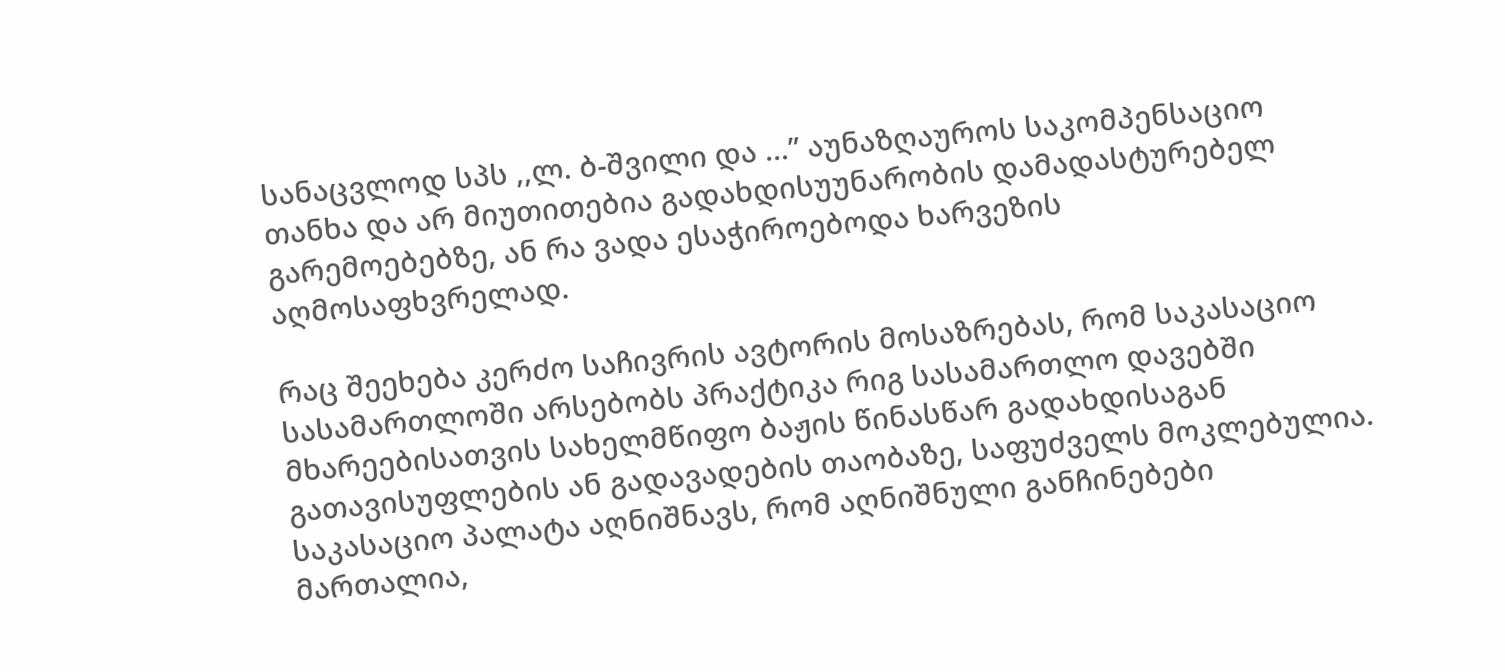სანაცვლოდ სპს ,,ლ. ბ-შვილი და ...” აუნაზღაუროს საკომპენსაციო თანხა და არ მიუთითებია გადახდისუუნარობის დამადასტურებელ გარემოებებზე, ან რა ვადა ესაჭიროებოდა ხარვეზის აღმოსაფხვრელად.

რაც შეეხება კერძო საჩივრის ავტორის მოსაზრებას, რომ საკასაციო სასამართლოში არსებობს პრაქტიკა რიგ სასამართლო დავებში მხარეებისათვის სახელმწიფო ბაჟის წინასწარ გადახდისაგან გათავისუფლების ან გადავადების თაობაზე, საფუძველს მოკლებულია. საკასაციო პალატა აღნიშნავს, რომ აღნიშნული განჩინებები მართალია,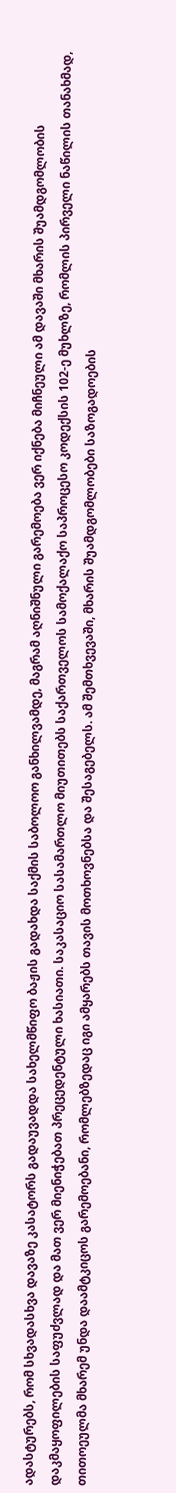ადასტურებს, რომ სხვადასხვა დავაზე კასატორს გადაუვადდა სახელმწიფო ბაჟის გადახდა საქმის საბოლოო განხილვამდე, მაგრამ აღნიშნული გარემოება ვერ იქნება მიჩნეული ამ დავაში მხარის შუამდგომლობის დაკმაყოფილების საფუძვლად და მათ ვერ მიენიჭებათ პრეცედენტული ხასიათი. საკასაციო სასამართლო მიუთითებს საქართველოს სამოქალაქო საპროცესო კოდექსის 102-ე მუხლზე, რომლის პირველი ნაწილის თანახმად, თითოეულმა მხარემ უნდა დაამტკიცოს გარემოებანი, რომლებზედაც იგი ამყარებს თავის მოთხოვნებსა და შესაგებელს. ამ შემთხვევაში, მხარის შუამდგომლობები საზოგადოების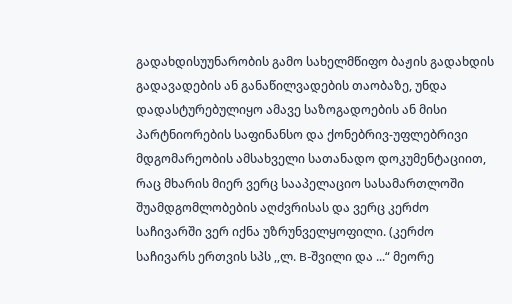გადახდისუუნარობის გამო სახელმწიფო ბაჟის გადახდის გადავადების ან განაწილვადების თაობაზე, უნდა დადასტურებულიყო ამავე საზოგადოების ან მისი პარტნიორების საფინანსო და ქონებრივ-უფლებრივი მდგომარეობის ამსახველი სათანადო დოკუმენტაციით, რაც მხარის მიერ ვერც სააპელაციო სასამართლოში შუამდგომლობების აღძვრისას და ვერც კერძო საჩივარში ვერ იქნა უზრუნველყოფილი. (კერძო საჩივარს ერთვის სპს ,,ლ. B-შვილი და ...“ მეორე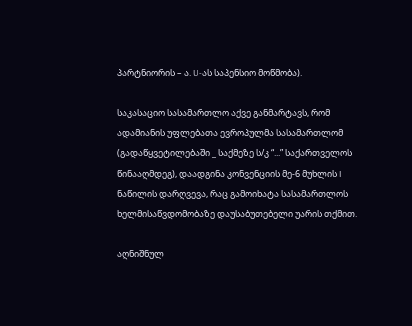პარტნიორის – ა. U-ას საპენსიო მოწმობა).

საკასაციო სასამართლო აქვე განმარტავს, რომ ადამიანის უფლებათა ევროპულმა სასამართლომ (გადაწყვეტილებაში _ საქმეზე ს/კ “...” საქართველოს წინააღმდეგ), დაადგინა კონვენციის მე-6 მუხლის I ნაწილის დარღვევა, რაც გამოიხატა სასამართლოს ხელმისაწვდომობაზე დაუსაბუთებელი უარის თქმით.

აღნიშნულ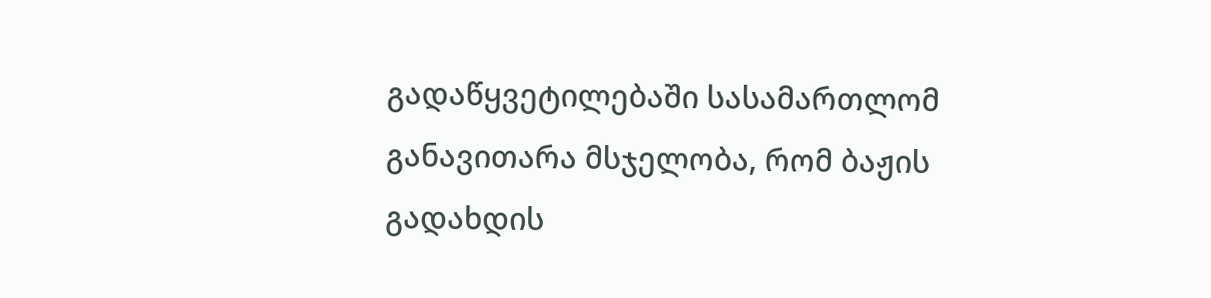გადაწყვეტილებაში სასამართლომ განავითარა მსჯელობა, რომ ბაჟის გადახდის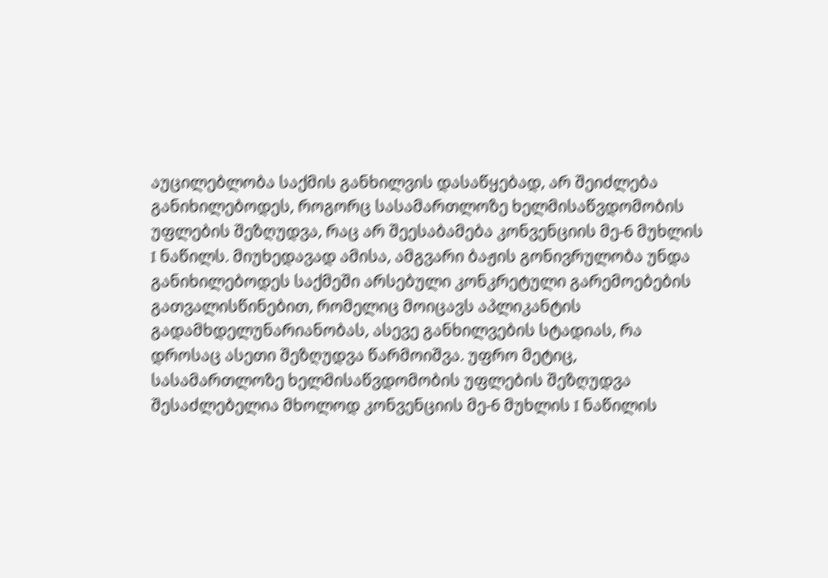აუცილებლობა საქმის განხილვის დასაწყებად, არ შეიძლება განიხილებოდეს, როგორც სასამართლოზე ხელმისაწვდომობის უფლების შეზღუდვა, რაც არ შეესაბამება კონვენციის მე-6 მუხლის I ნაწილს. მიუხედავად ამისა, ამგვარი ბაჟის გონივრულობა უნდა განიხილებოდეს საქმეში არსებული კონკრეტული გარემოებების გათვალისწინებით, რომელიც მოიცავს აპლიკანტის გადამხდელუნარიანობას, ასევე განხილვების სტადიას, რა დროსაც ასეთი შეზღუდვა წარმოიშვა. უფრო მეტიც, სასამართლოზე ხელმისაწვდომობის უფლების შეზღუდვა შესაძლებელია მხოლოდ კონვენციის მე-6 მუხლის I ნაწილის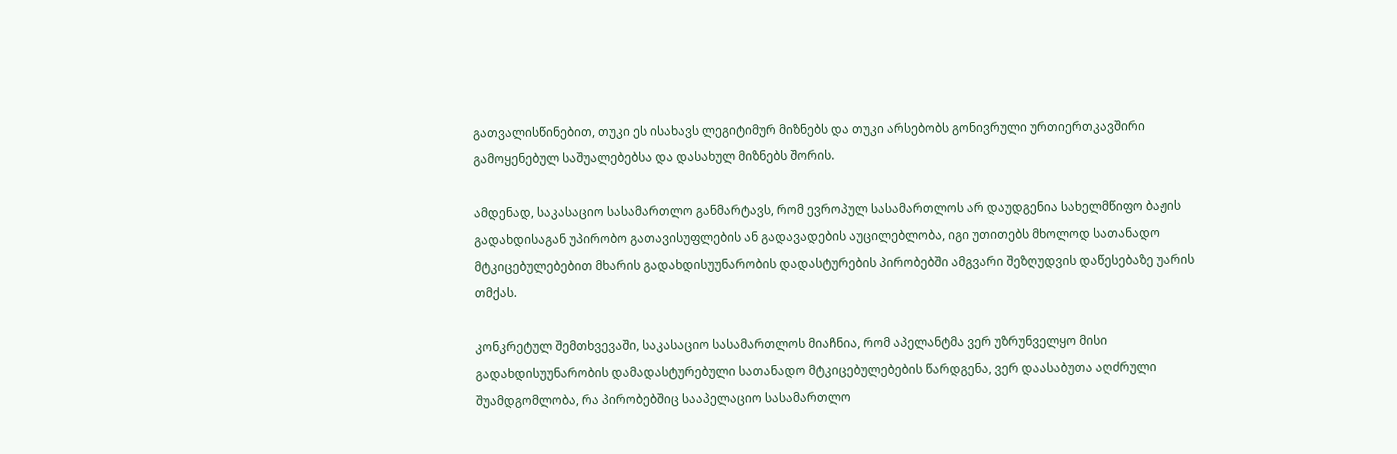გათვალისწინებით, თუკი ეს ისახავს ლეგიტიმურ მიზნებს და თუკი არსებობს გონივრული ურთიერთკავშირი გამოყენებულ საშუალებებსა და დასახულ მიზნებს შორის.

ამდენად, საკასაციო სასამართლო განმარტავს, რომ ევროპულ სასამართლოს არ დაუდგენია სახელმწიფო ბაჟის გადახდისაგან უპირობო გათავისუფლების ან გადავადების აუცილებლობა, იგი უთითებს მხოლოდ სათანადო მტკიცებულებებით მხარის გადახდისუუნარობის დადასტურების პირობებში ამგვარი შეზღუდვის დაწესებაზე უარის თმქას.

კონკრეტულ შემთხვევაში, საკასაციო სასამართლოს მიაჩნია, რომ აპელანტმა ვერ უზრუნველყო მისი გადახდისუუნარობის დამადასტურებული სათანადო მტკიცებულებების წარდგენა, ვერ დაასაბუთა აღძრული შუამდგომლობა, რა პირობებშიც სააპელაციო სასამართლო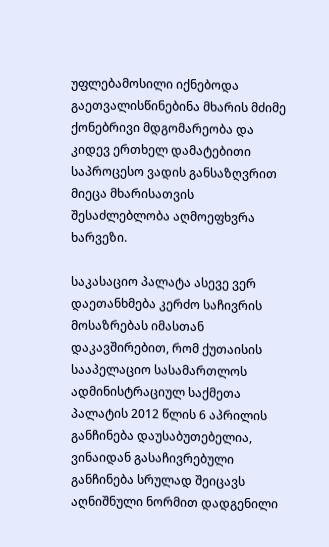უფლებამოსილი იქნებოდა გაეთვალისწინებინა მხარის მძიმე ქონებრივი მდგომარეობა და კიდევ ერთხელ დამატებითი საპროცესო ვადის განსაზღვრით მიეცა მხარისათვის შესაძლებლობა აღმოეფხვრა ხარვეზი.

საკასაციო პალატა ასევე ვერ დაეთანხმება კერძო საჩივრის მოსაზრებას იმასთან დაკავშირებით, რომ ქუთაისის სააპელაციო სასამართლოს ადმინისტრაციულ საქმეთა პალატის 2012 წლის 6 აპრილის განჩინება დაუსაბუთებელია, ვინაიდან გასაჩივრებული განჩინება სრულად შეიცავს აღნიშნული ნორმით დადგენილი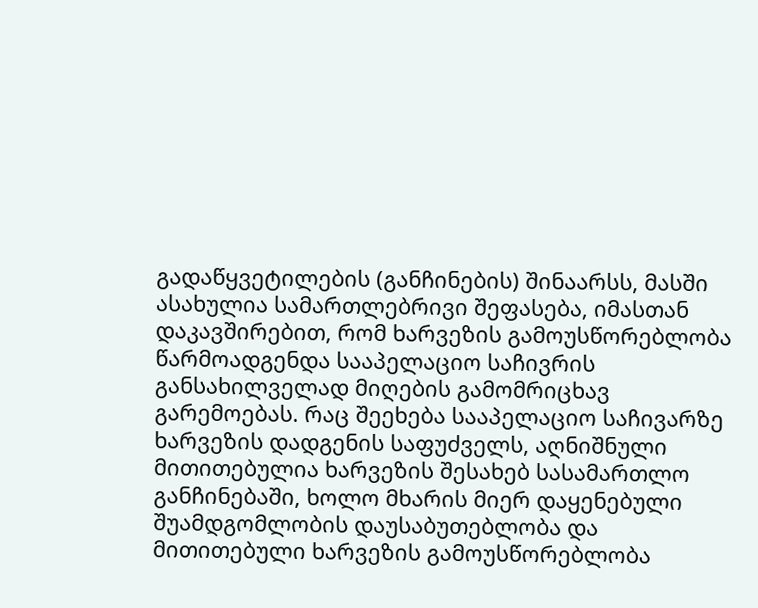გადაწყვეტილების (განჩინების) შინაარსს, მასში ასახულია სამართლებრივი შეფასება, იმასთან დაკავშირებით, რომ ხარვეზის გამოუსწორებლობა წარმოადგენდა სააპელაციო საჩივრის განსახილველად მიღების გამომრიცხავ გარემოებას. რაც შეეხება სააპელაციო საჩივარზე ხარვეზის დადგენის საფუძველს, აღნიშნული მითითებულია ხარვეზის შესახებ სასამართლო განჩინებაში, ხოლო მხარის მიერ დაყენებული შუამდგომლობის დაუსაბუთებლობა და მითითებული ხარვეზის გამოუსწორებლობა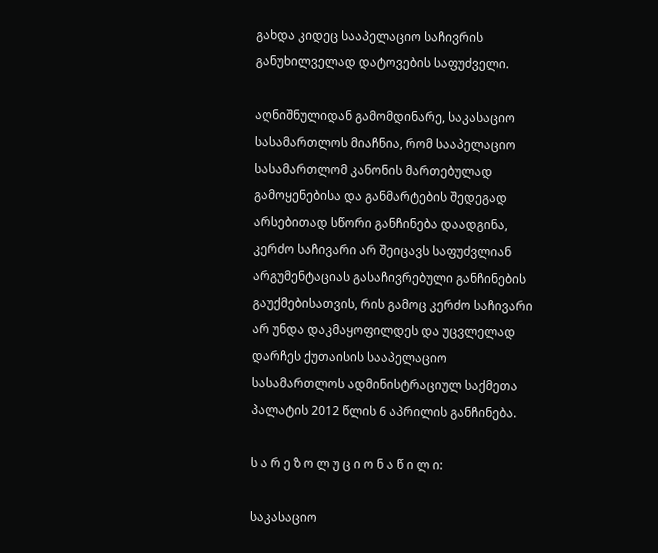გახდა კიდეც სააპელაციო საჩივრის განუხილველად დატოვების საფუძველი.

აღნიშნულიდან გამომდინარე, საკასაციო სასამართლოს მიაჩნია, რომ სააპელაციო სასამართლომ კანონის მართებულად გამოყენებისა და განმარტების შედეგად არსებითად სწორი განჩინება დაადგინა, კერძო საჩივარი არ შეიცავს საფუძვლიან არგუმენტაციას გასაჩივრებული განჩინების გაუქმებისათვის, რის გამოც კერძო საჩივარი არ უნდა დაკმაყოფილდეს და უცვლელად დარჩეს ქუთაისის სააპელაციო სასამართლოს ადმინისტრაციულ საქმეთა პალატის 2012 წლის 6 აპრილის განჩინება.

ს ა რ ე ზ ო ლ უ ც ი ო ნ ა წ ი ლ ი:

საკასაციო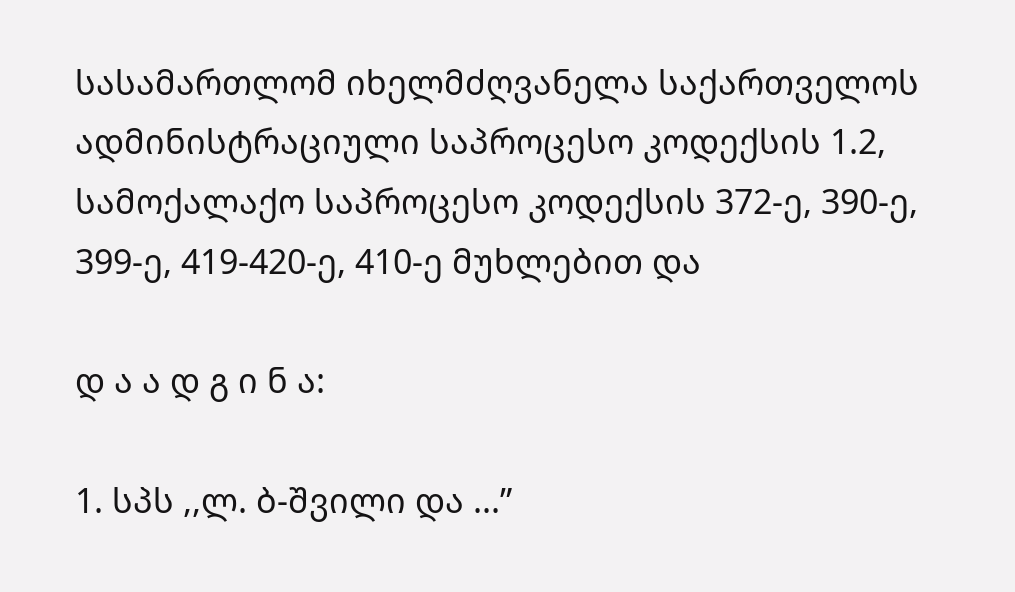სასამართლომ იხელმძღვანელა საქართველოს ადმინისტრაციული საპროცესო კოდექსის 1.2, სამოქალაქო საპროცესო კოდექსის 372-ე, 390-ე, 399-ე, 419-420-ე, 410-ე მუხლებით და

დ ა ა დ გ ი ნ ა:

1. სპს ,,ლ. ბ-შვილი და ...”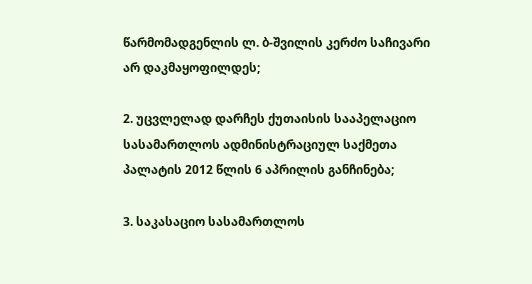წარმომადგენლის ლ. ბ-შვილის კერძო საჩივარი არ დაკმაყოფილდეს;

2. უცვლელად დარჩეს ქუთაისის სააპელაციო სასამართლოს ადმინისტრაციულ საქმეთა პალატის 2012 წლის 6 აპრილის განჩინება;

3. საკასაციო სასამართლოს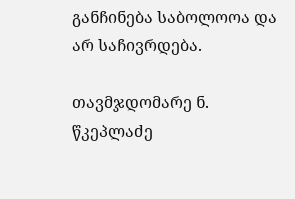განჩინება საბოლოოა და არ საჩივრდება.

თავმჯდომარე ნ. წკეპლაძე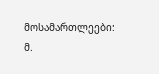მოსამართლეები: მ.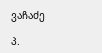ვაჩაძე

პ.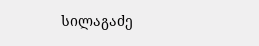სილაგაძე